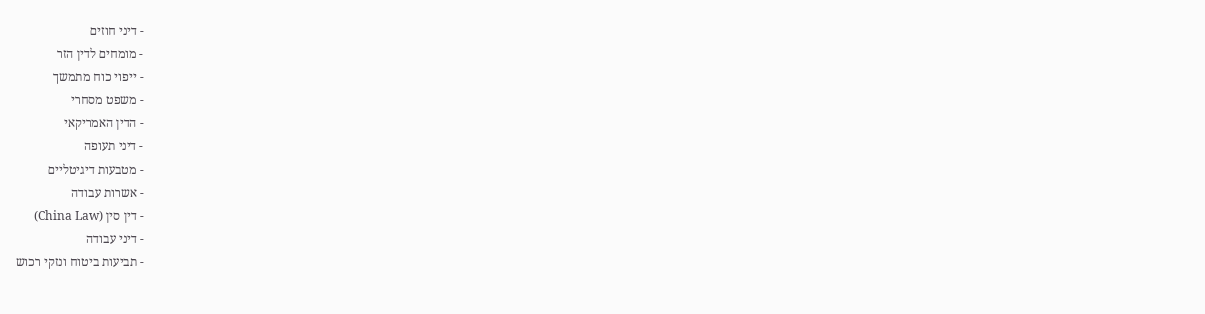- דיני חוזים
- מומחים לדין הזר
- ייפוי כוח מתמשך
- משפט מסחרי
- הדין האמריקאי
- דיני תעופה
- מטבעות דיגיטליים
- אשרות עבודה
- דין סין (China Law)
- דיני עבודה
- תביעות ביטוח ונזקי רכוש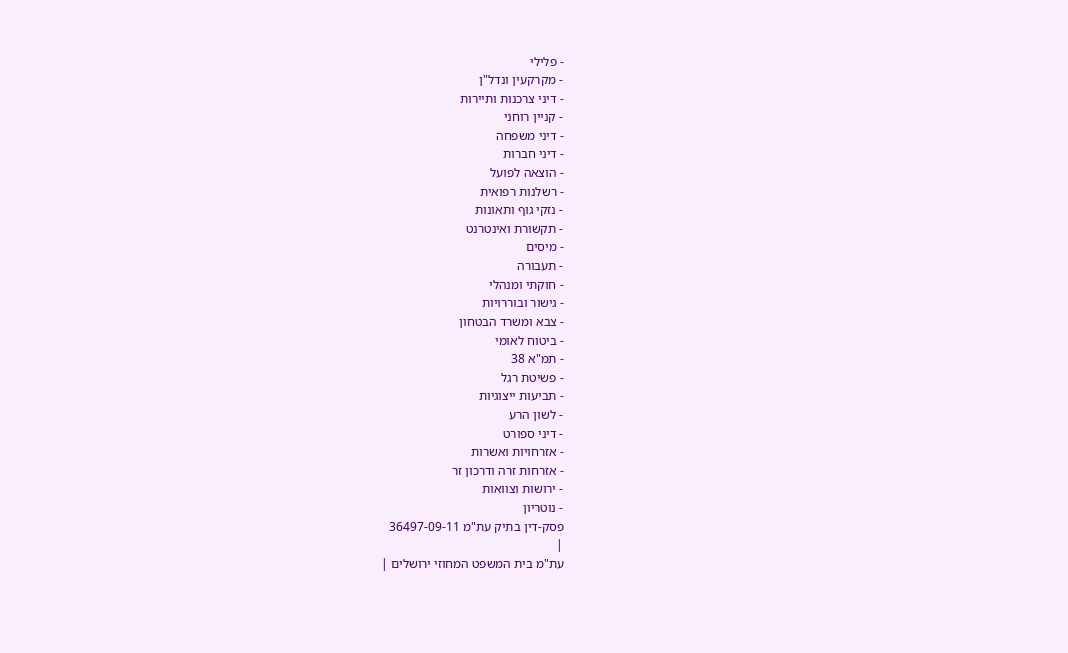- פלילי
- מקרקעין ונדל"ן
- דיני צרכנות ותיירות
- קניין רוחני
- דיני משפחה
- דיני חברות
- הוצאה לפועל
- רשלנות רפואית
- נזקי גוף ותאונות
- תקשורת ואינטרנט
- מיסים
- תעבורה
- חוקתי ומנהלי
- גישור ובוררויות
- צבא ומשרד הבטחון
- ביטוח לאומי
- תמ"א 38
- פשיטת רגל
- תביעות ייצוגיות
- לשון הרע
- דיני ספורט
- אזרחויות ואשרות
- אזרחות זרה ודרכון זר
- ירושות וצוואות
- נוטריון
פסק-דין בתיק עת"מ 36497-09-11
|
עת"מ בית המשפט המחוזי ירושלים |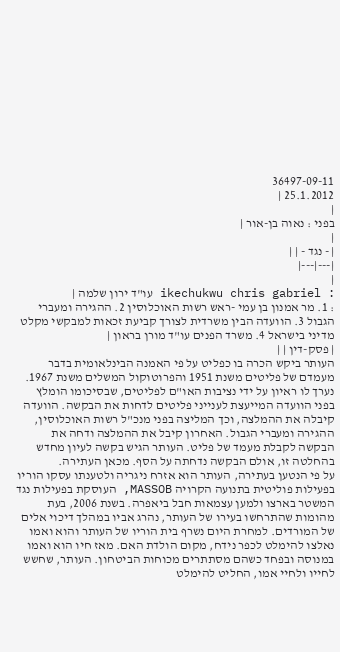36497-09-11
25.1.2012 |
|
בפני : נאוה בן-אור |
|
| - נגד - | |
|---|---|
|
: ikechukwu chris gabriel עו"ד ירון שלמה |
: 1. מר אמנון בן עמי -ראש רשות האוכלוסין 2. ההגירה ומעברי הגבול 3. הוועדה הבין משרדית לצורך קביעת זכאות למבקשי מקלט מדיני בישראל 4. משרד הפנים עו"ד מורן בראון |
| פסק-דין | |
העותר ביקש הכרה בו כפליט על פי האמנה הבינלאומית בדבר מעמדם של פליטים משנת 1951 והפרוטוקול המשלים משנת 1967. נערך לו ראיון על ידי נציבות האו"ם לפליטים, שבסיכומו הומלץ בפני הוועדה המייעצת לענייני פליטים לדחות את הבקשה. הוועדה קיבלה את ההמלצה, וכך המליצה בפני מנכ"ל רשות האוכלוסין, ההגירה ומעברי הגבול. האחרון קיבל את ההמלצה ודחה את הבקשה לקבלת מעמד של פליט. העותר הגיש בקשה לעיון מחדש בהחלטה זו, אולם הבקשה נדחתה על הסף. מכאן העתירה.
על פי הנטען בעתירה, העותר הוא אזרח ניגריה ולטענתו עסקו הוריו בפעילות פוליטית בתנועה הקרויה MASSOB, העוסקת בפעילות נגד המשטר בארצו ולמען עצמאות חבל ביאפרה. בשנת 2006, בעת מהומות שהתרחשו בעירו של העותר, נהרג אביו במהלך דיכוי אלים של המורדים. למחרת היום נשרף בית הוריו של העותר והוא ואמו נאלצו להימלט לכפר נידח, מקום הולדת האם. מאז חיו הוא ואמו במנוסה ובפחד כשהם מסתתרים מכוחות הביטחון. העותר, שחשש לחייו ולחיי אמו, החליט להימלט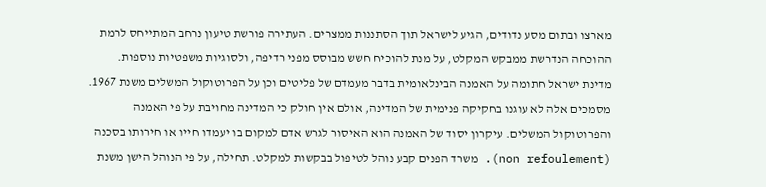מארצו ובתום מסע נדודים, הגיע לישראל תוך הסתננות ממצרים. העתירה פורשת טיעון נרחב המתייחס לרמת ההוכחה הנדרשת ממבקש המקלט, על מנת להוכיח חשש מבוסס מפני רדיפה, ולסוגיות משפטיות נוספות.
מדינת ישראל חתומה על האמנה הבינלאומית בדבר מעמדם של פליטים וכן על הפרוטוקול המשלים משנת 1967. מסמכים אלה לא עוגנו בחקיקה פנימית של המדינה, אולם אין חולק כי המדינה מחויבת על פי האמנה והפרוטוקול המשלים. עיקרון יסוד של האמנה הוא האיסור לגרש אדם למקום בו יעמדו חייו או חירותו בסכנה (non refoulement). משרד הפנים קבע נוהל לטיפול בבקשות למקלט. תחילה, על פי הנוהל הישן משנת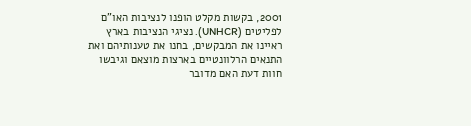2001, בקשות מקלט הופנו לנציבות האו"ם לפליטים (UNHCR). נציגי הנציבות בארץ ראיינו את המבקשים, בחנו את טענותיהם ואת התנאים הרלוונטיים בארצות מוצאם וגיבשו חוות דעת האם מדובר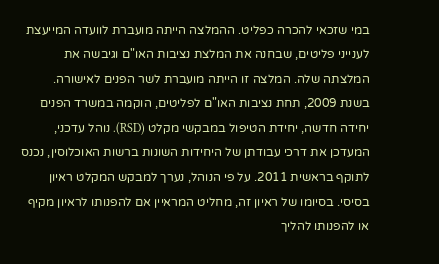במי שזכאי להכרה כפליט. ההמלצה הייתה מועברת לוועדה המייעצת לענייני פליטים, שבחנה את המלצת נציבות האו"ם וגיבשה את המלצתה שלה. המלצה זו הייתה מועברת לשר הפנים לאישורה. בשנת 2009, תחת נציבות האו"ם לפליטים, הוקמה במשרד הפנים יחידה חדשה, יחידת הטיפול במבקשי מקלט (RSD). נוהל עדכני, המעדכן את דרכי עבודתן של היחידות השונות ברשות האוכלוסין, נכנס לתוקף בראשית 2011. על פי הנוהל, נערך למבקש המקלט ראיון בסיסי. בסיומו של ראיון זה, מחליט המראיין אם להפנותו לראיון מקיף או להפנותו להליך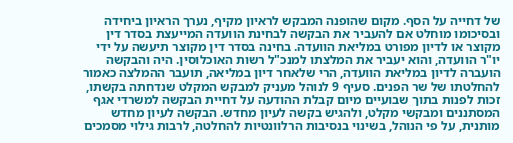של דחייה על הסף. מקום שהופנה המבקש לראיון מקיף, נערך הראיון ביחידה ובסיכומו מוחלט אם להעביר את הבקשה לבחינת הוועדה המייעצת בסדר דין מקוצר או לדיון מפורט במליאת הוועדה. בחינה בסדר דין מקוצר תיעשה על ידי יו"ר הוועדה, והוא יעביר את המלצתו למנכ"ל רשות האוכלוסין. היה והבקשה הועברה לדיון במליאת הוועדה, הרי שלאחר דיון במליאה, תועבר ההמלצה כאמור להחלטתו של שר הפנים. סעיף 9 לנוהל מעניק למבקש המקלט שנדחתה בקשתו, זכות לפנות בתוך שבועיים מיום קבלת ההודעה על דחיית הבקשה למשרדי אגף המסתננים ומבקשי מקלט, ולהגיש בקשה לעיון מחדש. הבקשה לעיון מחדש מותנית, על פי הנוהל, בשינוי בנסיבות הרלוונטיות להחלטה, לרבות גילוי מסמכים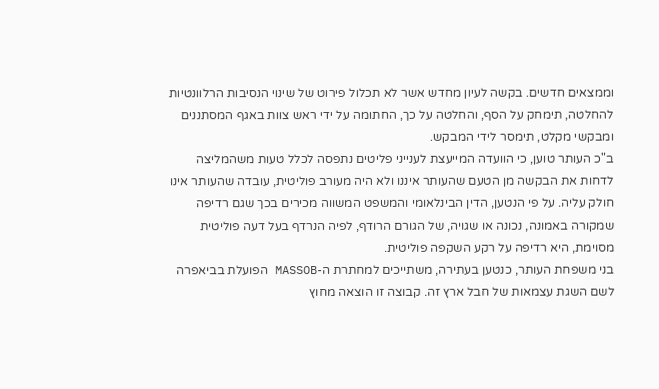וממצאים חדשים. בקשה לעיון מחדש אשר לא תכלול פירוט של שינוי הנסיבות הרלוונטיות להחלטה, תימחק על הסף, והחלטה על כך, החתומה על ידי ראש צוות באגף המסתננים ומבקשי מקלט, תימסר לידי המבקש.
ב"כ העותר טוען, כי הוועדה המייעצת לענייני פליטים נתפסה לכלל טעות משהמליצה לדחות את הבקשה מן הטעם שהעותר איננו ולא היה מעורב פוליטית, עובדה שהעותר אינו חולק עליה. על פי הנטען, הדין הבינלאומי והמשפט המשווה מכירים בכך שגם רדיפה שמקורה באמונה, נכונה או שגויה, של הגורם הרודף, לפיה הנרדף בעל דעה פוליטית מסוימת, היא רדיפה על רקע השקפה פוליטית.
בני משפחת העותר, כנטען בעתירה, משתייכים למחתרת ה-MASSOB הפועלת בביאפרה לשם השגת עצמאות של חבל ארץ זה. קבוצה זו הוצאה מחוץ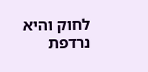לחוק והיא נרדפת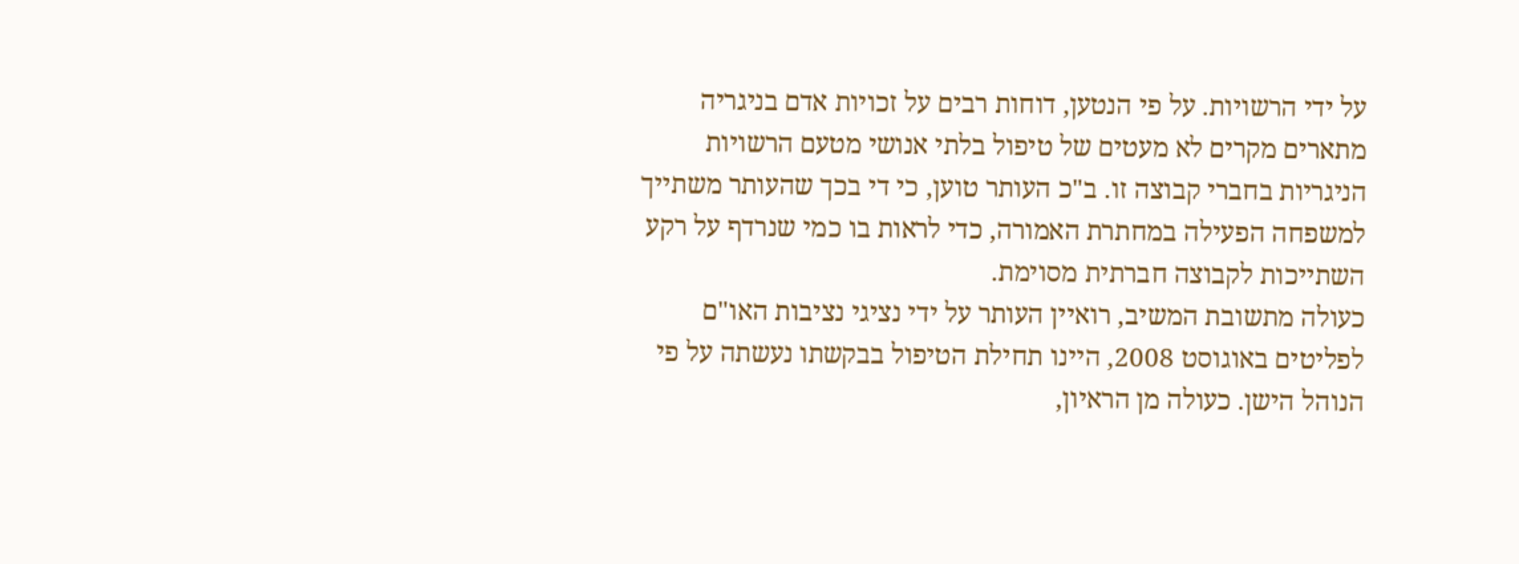על ידי הרשויות. על פי הנטען, דוחות רבים על זכויות אדם בניגריה מתארים מקרים לא מעטים של טיפול בלתי אנושי מטעם הרשויות הניגריות בחברי קבוצה זו. ב"כ העותר טוען, כי די בכך שהעותר משתייך למשפחה הפעילה במחתרת האמורה, כדי לראות בו כמי שנרדף על רקע השתייכות לקבוצה חברתית מסוימת.
כעולה מתשובת המשיב, רואיין העותר על ידי נציגי נציבות האו"ם לפליטים באוגוסט 2008, היינו תחילת הטיפול בבקשתו נעשתה על פי הנוהל הישן. כעולה מן הראיון,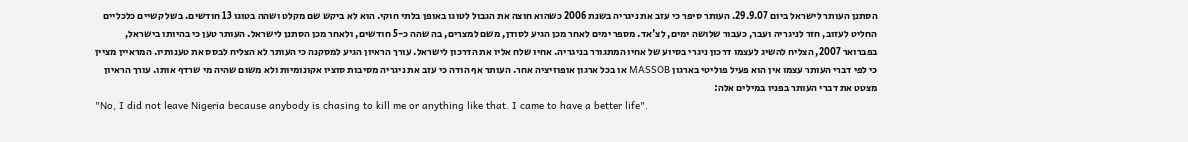הסתנן העותר לישראל ביום 29.9.07. העותר סיפר כי עזב את ניגריה בשנת 2006 כשהוא חוצה את הגבול לטוגו באופן בלתי חוקי. הוא לא ביקש שם מקלט ושהה בטוגו 13 חודשים. בשל קשיים כלכליים החליט לעזוב, חזר לניגריה ועבר, כעבור שלושה ימים, לצ'אד. מספר ימים לאחר מכן הגיע לסודן, משם למצרים, בה שהה כ-5 חודשים, ולאחר מכן הסתנן לישראל. העותר טען כי בהיותו בישראל, בפברואר 2007, הצליח להשיג לעצמו דרכון ניגרי בסיוע של אחיו המתגורר בניגריה. אחיו שלח אליו את הדרכון לישראל. עורך הראיון הגיע למסקנה כי העותר לא הצליח לבסס את טענותיו. המראיין מציין כי לפי דברי העותר עצמו אין הוא פעיל פוליטי בארגון MASSOB או בכל ארגון אופוזיציה אחר. העותר אף הודה כי עזב את ניגריה מסיבות סוציו אקונומיות ולא משום שהיה מי שרדף אותו. עורך הראיון מצטט את דברי העותר בפניו במילים אלה:
"No, I did not leave Nigeria because anybody is chasing to kill me or anything like that. I came to have a better life".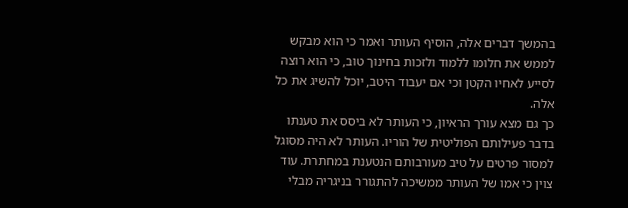בהמשך דברים אלה, הוסיף העותר ואמר כי הוא מבקש לממש את חלומו ללמוד ולזכות בחינוך טוב, כי הוא רוצה לסייע לאחיו הקטן וכי אם יעבוד היטב, יוכל להשיג את כל אלה.
כך גם מצא עורך הראיון, כי העותר לא ביסס את טענתו בדבר פעילותם הפוליטית של הוריו. העותר לא היה מסוגל למסור פרטים על טיב מעורבותם הנטענת במחתרת. עוד צוין כי אמו של העותר ממשיכה להתגורר בניגריה מבלי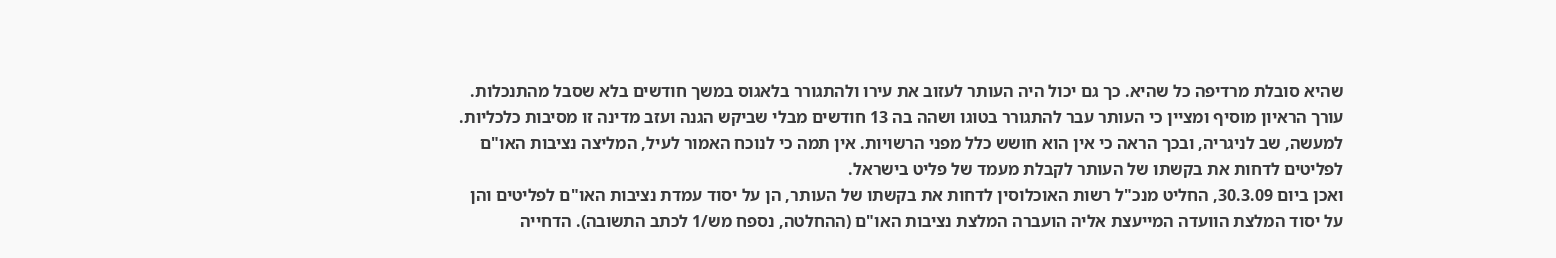שהיא סובלת מרדיפה כל שהיא. כך גם יכול היה העותר לעזוב את עירו ולהתגורר בלאגוס במשך חודשים בלא שסבל מהתנכלות. עורך הראיון מוסיף ומציין כי העותר עבר להתגורר בטוגו ושהה בה 13 חודשים מבלי שביקש הגנה ועזב מדינה זו מסיבות כלכליות. למעשה, שב לניגריה, ובכך הראה כי אין הוא חושש כלל מפני הרשויות. אין תמה כי לנוכח האמור לעיל, המליצה נציבות האו"ם לפליטים לדחות את בקשתו של העותר לקבלת מעמד של פליט בישראל.
ואכן ביום 30.3.09, החליט מנכ"ל רשות האוכלוסין לדחות את בקשתו של העותר, הן על יסוד עמדת נציבות האו"ם לפליטים והן על יסוד המלצת הוועדה המייעצת אליה הועברה המלצת נציבות האו"ם (ההחלטה, נספח מש/1 לכתב התשובה). הדחייה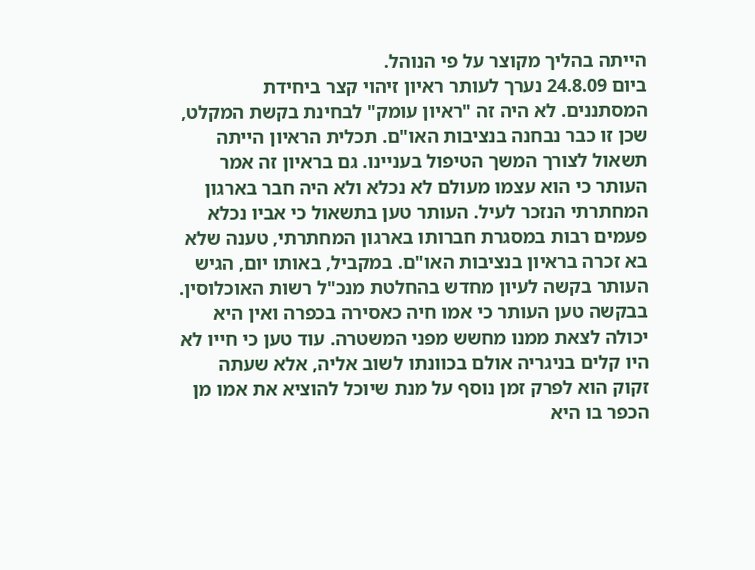הייתה בהליך מקוצר על פי הנוהל.
ביום 24.8.09 נערך לעותר ראיון זיהוי קצר ביחידת המסתננים. לא היה זה "ראיון עומק" לבחינת בקשת המקלט, שכן זו כבר נבחנה בנציבות האו"ם. תכלית הראיון הייתה תשאול לצורך המשך הטיפול בעניינו. גם בראיון זה אמר העותר כי הוא עצמו מעולם לא נכלא ולא היה חבר בארגון המחתרתי הנזכר לעיל. העותר טען בתשאול כי אביו נכלא פעמים רבות במסגרת חברותו בארגון המחתרתי, טענה שלא בא זכרה בראיון בנציבות האו"ם. במקביל, באותו יום, הגיש העותר בקשה לעיון מחדש בהחלטת מנכ"ל רשות האוכלוסין. בבקשה טען העותר כי אמו חיה כאסירה בכפרה ואין היא יכולה לצאת ממנו מחשש מפני המשטרה. עוד טען כי חייו לא היו קלים בניגריה אולם בכוונתו לשוב אליה, אלא שעתה זקוק הוא לפרק זמן נוסף על מנת שיוכל להוציא את אמו מן הכפר בו היא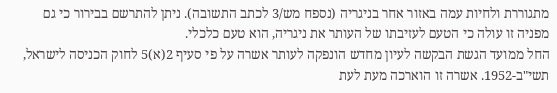מתגוררת ולחיות עמה באזור אחר בניגריה (נספח מש/3 לכתב התשובה). ניתן להתרשם בבירור כי גם מפניה זו עולה כי הטעם לעזיבתו של העותר את ניגריה, הוא טעם כלכלי.
החל ממועד הגשת הבקשה לעיון מחדש הונפקה לעותר אשרה על פי סעיף 2(א)5 לחוק הכניסה לישראל, תשי"ב-1952. אשרה זו הוארכה מעת לעת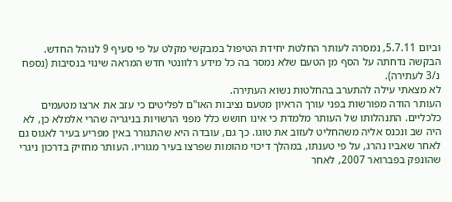וביום 5.7.11, נמסרה לעותר החלטת יחידת הטיפול במבקשי מקלט על פי סעיף 9 לנוהל החדש. הבקשה נדחתה על הסף מן הטעם שלא נמסר בה כל מידע רלוונטי חדש המראה שינוי בנסיבות (נספח נ/3 לעתירה).
לא מצאתי עילה להתערב בהחלטות נשוא העתירה.
העותר הודה מפורשות בפני עורך הראיון מטעם נציבות האו"ם לפליטים כי עזב את ארצו מטעמים כלכליים. התנהלותו של העותר מלמדת כי אינו חושש כלל מפני הרשויות בניגריה שהרי אלמלא כן, לא היה שב ונכנס אליה משהחליט לעזוב את טוגו. כך גם, עובדה היא שהתגורר באין מפריע בעיר לאגוס גם לאחר שאביו נהרג, על פי טענתו, במהלך דיכוי מהומות שפרצו בעיר מגוריו. העותר מחזיק בדרכון ניגרי שהונפק בפברואר 2007, לאחר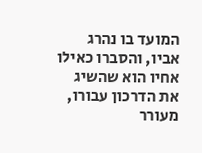המועד בו נהרג אביו, והסברו כאילו אחיו הוא שהשיג את הדרכון עבורו, מעורר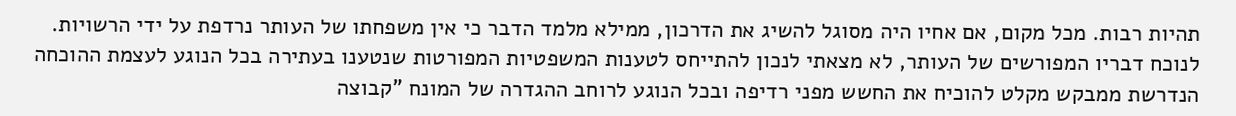תהיות רבות. מכל מקום, אם אחיו היה מסוגל להשיג את הדרכון, ממילא מלמד הדבר כי אין משפחתו של העותר נרדפת על ידי הרשויות. לנוכח דבריו המפורשים של העותר, לא מצאתי לנכון להתייחס לטענות המשפטיות המפורטות שנטענו בעתירה בכל הנוגע לעצמת ההוכחה הנדרשת ממבקש מקלט להוכיח את החשש מפני רדיפה ובכל הנוגע לרוחב ההגדרה של המונח "קבוצה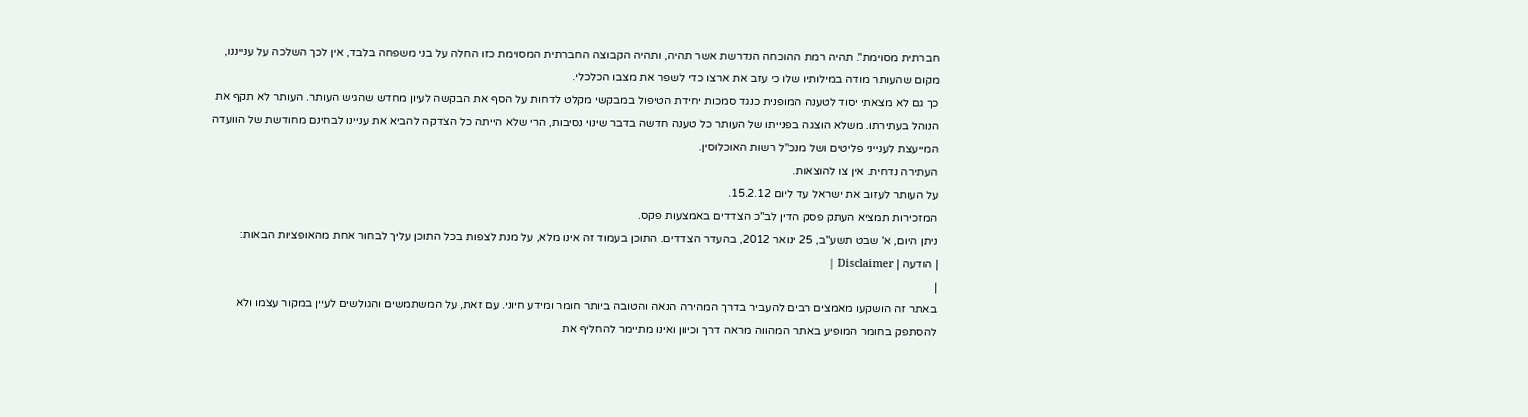חברתית מסוימת". תהיה רמת ההוכחה הנדרשת אשר תהיה, ותהיה הקבוצה החברתית המסוימת כזו החלה על בני משפחה בלבד, אין לכך השלכה על ענייננו, מקום שהעותר מודה במילותיו שלו כי עזב את ארצו כדי לשפר את מצבו הכלכלי.
כך גם לא מצאתי יסוד לטענה המופנית כנגד סמכות יחידת הטיפול במבקשי מקלט לדחות על הסף את הבקשה לעיון מחדש שהגיש העותר. העותר לא תקף את הנוהל בעתירתו. משלא הוצגה בפנייתו של העותר כל טענה חדשה בדבר שינוי נסיבות, הרי שלא הייתה כל הצדקה להביא את עניינו לבחינם מחודשת של הוועדה המייעצת לענייני פליטים ושל מנכ"ל רשות האוכלוסין.
העתירה נדחית. אין צו להוצאות.
על העותר לעזוב את ישראל עד ליום 15.2.12.
המזכירות תמציא העתק פסק הדין לב"כ הצדדים באמצעות פקס.
ניתן היום, א' שבט תשע"ב, 25 ינואר 2012, בהעדר הצדדים. התוכן בעמוד זה אינו מלא, על מנת לצפות בכל התוכן עליך לבחור אחת מהאופציות הבאות:
| הודעה | Disclaimer |
|
באתר זה הושקעו מאמצים רבים להעביר בדרך המהירה הנאה והטובה ביותר חומר ומידע חיוני. עם זאת, על המשתמשים והגולשים לעיין במקור עצמו ולא להסתפק בחומר המופיע באתר המהווה מראה דרך וכיוון ואינו מתיימר להחליף את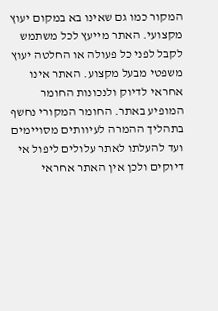המקור כמו גם שאינו בא במקום יעוץ מקצועי. האתר מייעץ לכל משתמש לקבל לפני כל פעולה או החלטה יעוץ משפטי מבעל מקצוע. האתר אינו אחראי לדיוק ולנכונות החומר המופיע באתר. החומר המקורי נחשף בתהליך ההמרה לעיוותים מסויימים ועד להעלתו לאתר עלולים ליפול אי דיוקים ולכן אין האתר אחראי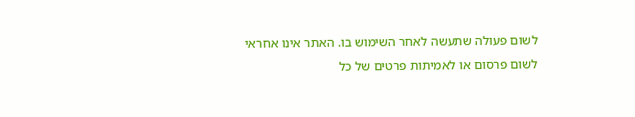לשום פעולה שתעשה לאחר השימוש בו. האתר אינו אחראי לשום פרסום או לאמיתות פרטים של כל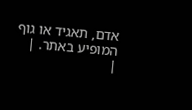אדם, תאגיד או גוף המופיע באתר. |
|